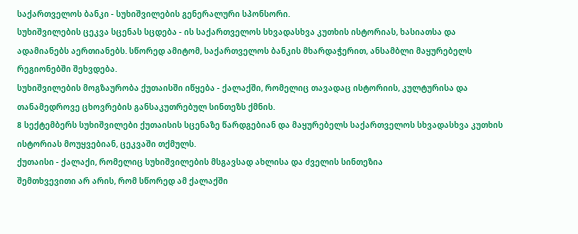საქართველოს ბანკი - სუხიშვილების გენერალური სპონსორი.
სუხიშვილების ცეკვა სცენას სცდება - ის საქართველოს სხვადასხვა კუთხის ისტორიას, ხასიათსა და ადამიანებს აერთიანებს. სწორედ ამიტომ, საქართველოს ბანკის მხარდაჭერით, ანსამბლი მაყურებელს რეგიონებში შეხვდება.
სუხიშვილების მოგზაურობა ქუთაისში იწყება - ქალაქში, რომელიც თავადაც ისტორიის, კულტურისა და თანამედროვე ცხოვრების განსაკუთრებულ სინთეზს ქმნის.
8 სექტემბერს სუხიშვილები ქუთაისის სცენაზე წარდგებიან და მაყურებელს საქართველოს სხვადასხვა კუთხის ისტორიას მოუყვებიან, ცეკვაში თქმულს.
ქუთაისი - ქალაქი, რომელიც სუხიშვილების მსგავსად ახლისა და ძველის სინთეზია
შემთხვევითი არ არის, რომ სწორედ ამ ქალაქში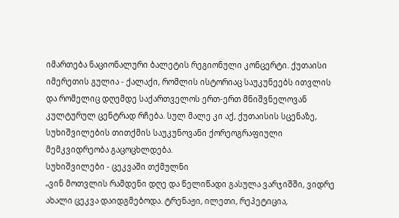იმართება ნაციონალური ბალეტის რეგიონული კონცერტი. ქუთაისი იმერეთის გულია - ქალაქი, რომლის ისტორიაც საუკუნეებს ითვლის და რომელიც დღემდე საქართველოს ერთ-ერთ მნიშვნელოვან კულტურულ ცენტრად რჩება. სულ მალე კი აქ, ქუთაისის სცენაზე, სუხიშვილების თითქმის საუკუნოვანი ქორეოგრაფიული მემკვიდრეობა გაცოცხლდება.
სუხიშვილები - ცეკვაში თქმულნი
„ვინ მოთვლის რამდენი დღე და წელიწადი გასულა ვარჯიშში, ვიდრე ახალი ცეკვა დაიდგმებოდა. ტრენაჟი, ილეთი, რეპეტიცია,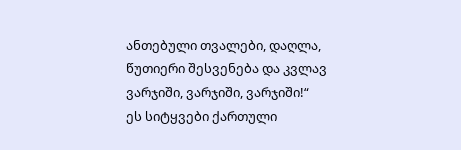ანთებული თვალები, დაღლა, წუთიერი შესვენება და კვლავ ვარჯიში, ვარჯიში, ვარჯიში!“
ეს სიტყვები ქართული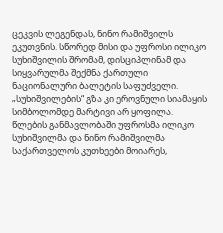ცეკვის ლეგენდას, ნინო რამიშვილს ეკუთვნის. სწორედ მისი და უფროსი ილიკო სუხიშვილის შრომამ, დისციპლინამ და სიყვარულმა შექმნა ქართული ნაციონალური ბალეტის საფუძველი. „სუხიშვილების“ გზა კი ეროვნული სიამაყის სიმბოლომდე მარტივი არ ყოფილა.
წლების განმავლობაში უფროსმა ილიკო სუხიშვილმა და ნინო რამიშვილმა საქართველოს კუთხეები მოიარეს,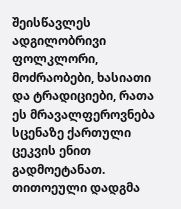შეისწავლეს ადგილობრივი ფოლკლორი, მოძრაობები, ხასიათი და ტრადიციები, რათა ეს მრავალფეროვნება სცენაზე ქართული ცეკვის ენით გადმოეტანათ.
თითოეული დადგმა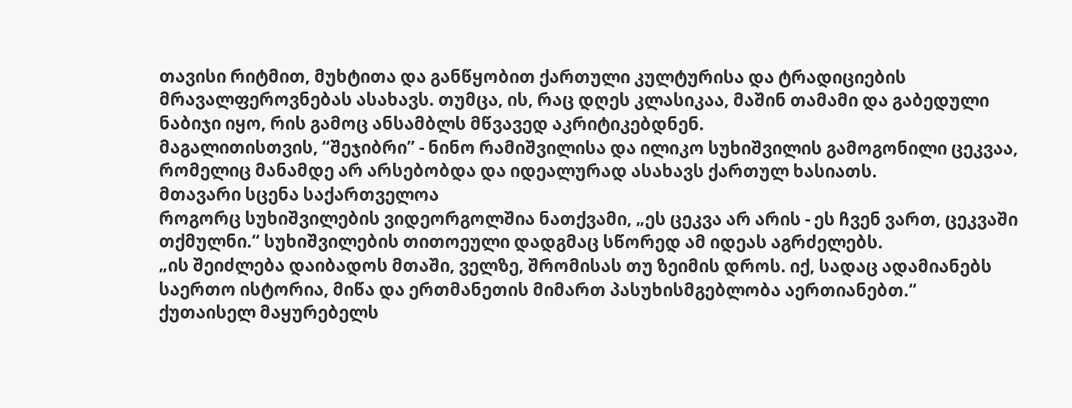თავისი რიტმით, მუხტითა და განწყობით ქართული კულტურისა და ტრადიციების მრავალფეროვნებას ასახავს. თუმცა, ის, რაც დღეს კლასიკაა, მაშინ თამამი და გაბედული ნაბიჯი იყო, რის გამოც ანსამბლს მწვავედ აკრიტიკებდნენ.
მაგალითისთვის, “შეჯიბრი” - ნინო რამიშვილისა და ილიკო სუხიშვილის გამოგონილი ცეკვაა, რომელიც მანამდე არ არსებობდა და იდეალურად ასახავს ქართულ ხასიათს.
მთავარი სცენა საქართველოა
როგორც სუხიშვილების ვიდეორგოლშია ნათქვამი, „ეს ცეკვა არ არის - ეს ჩვენ ვართ, ცეკვაში თქმულნი.“ სუხიშვილების თითოეული დადგმაც სწორედ ამ იდეას აგრძელებს.
„ის შეიძლება დაიბადოს მთაში, ველზე, შრომისას თუ ზეიმის დროს. იქ, სადაც ადამიანებს საერთო ისტორია, მიწა და ერთმანეთის მიმართ პასუხისმგებლობა აერთიანებთ.“
ქუთაისელ მაყურებელს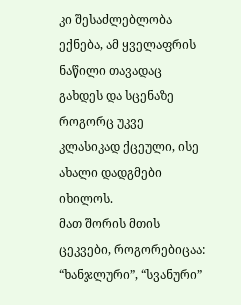კი შესაძლებლობა ექნება, ამ ყველაფრის ნაწილი თავადაც გახდეს და სცენაზე როგორც უკვე კლასიკად ქცეული, ისე ახალი დადგმები იხილოს.
მათ შორის მთის ცეკვები, როგორებიცაა: “ხანჯლური”, “სვანური”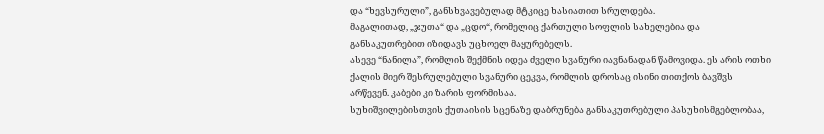და “ხევსურული”, განსხვავებულად მტკიცე ხასიათით სრულდება.
მაგალითად, „ჯუთა“ და „ცდო“, რომელიც ქართული სოფლის სახელებია და განსაკუთრებით იზიდავს უცხოელ მაყურებელს.
ასევე “ნანილა”, რომლის შექმნის იდეა ძველი სვანური იავნანადან წამოვიდა. ეს არის ოთხი ქალის მიერ შესრულებული სვანური ცეკვა, რომლის დროსაც ისინი თითქოს ბავშვს არწევენ. კაბები კი ზარის ფორმისაა.
სუხიშვილებისთვის ქუთაისის სცენაზე დაბრუნება განსაკუთრებული პასუხისმგებლობაა,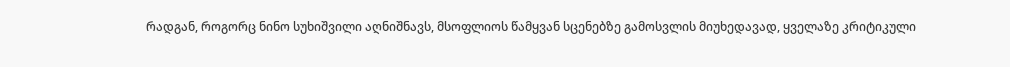რადგან, როგორც ნინო სუხიშვილი აღნიშნავს, მსოფლიოს წამყვან სცენებზე გამოსვლის მიუხედავად, ყველაზე კრიტიკული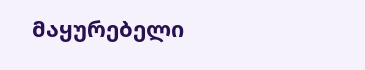მაყურებელი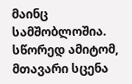მაინც სამშობლოშია. სწორედ ამიტომ, მთავარი სცენა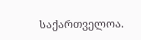საქართველოა.